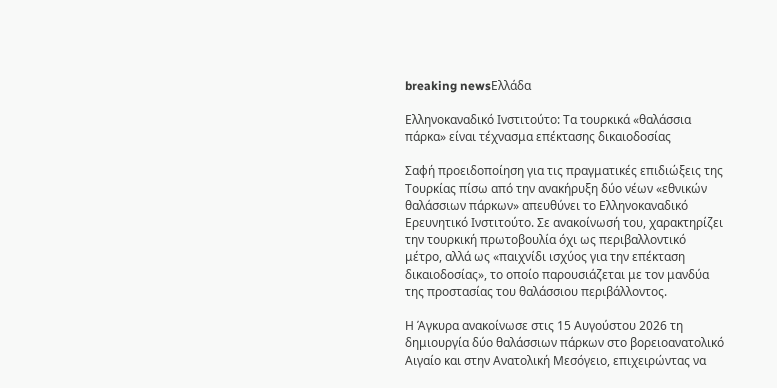breaking newsΕλλάδα

Ελληνοκαναδικό Ινστιτούτο: Τα τουρκικά «θαλάσσια πάρκα» είναι τέχνασμα επέκτασης δικαιοδοσίας

Σαφή προειδοποίηση για τις πραγματικές επιδιώξεις της Τουρκίας πίσω από την ανακήρυξη δύο νέων «εθνικών θαλάσσιων πάρκων» απευθύνει το Ελληνοκαναδικό Ερευνητικό Ινστιτούτο. Σε ανακοίνωσή του, χαρακτηρίζει την τουρκική πρωτοβουλία όχι ως περιβαλλοντικό μέτρο, αλλά ως «παιχνίδι ισχύος για την επέκταση δικαιοδοσίας», το οποίο παρουσιάζεται με τον μανδύα της προστασίας του θαλάσσιου περιβάλλοντος.

Η Άγκυρα ανακοίνωσε στις 15 Αυγούστου 2026 τη δημιουργία δύο θαλάσσιων πάρκων στο βορειοανατολικό Αιγαίο και στην Ανατολική Μεσόγειο, επιχειρώντας να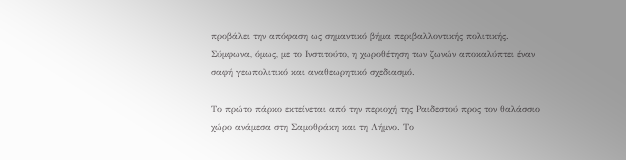προβάλει την απόφαση ως σημαντικό βήμα περιβαλλοντικής πολιτικής. Σύμφωνα, όμως, με το Ινστιτούτο, η χωροθέτηση των ζωνών αποκαλύπτει έναν σαφή γεωπολιτικό και αναθεωρητικό σχεδιασμό.

Το πρώτο πάρκο εκτείνεται από την περιοχή της Ραιδεστού προς τον θαλάσσιο χώρο ανάμεσα στη Σαμοθράκη και τη Λήμνο. Το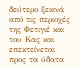δεύτερο ξεκινά από τις περιοχές της Φετιγιέ και του Κας και επεκτείνεται προς τα ύδατα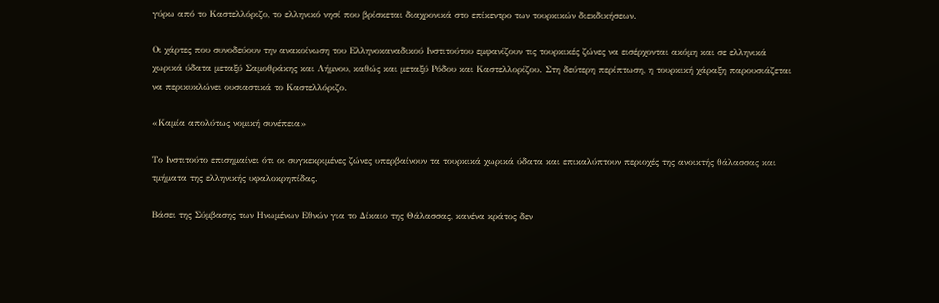γύρω από το Καστελλόριζο, το ελληνικό νησί που βρίσκεται διαχρονικά στο επίκεντρο των τουρκικών διεκδικήσεων.

Οι χάρτες που συνοδεύουν την ανακοίνωση του Ελληνοκαναδικού Ινστιτούτου εμφανίζουν τις τουρκικές ζώνες να εισέρχονται ακόμη και σε ελληνικά χωρικά ύδατα μεταξύ Σαμοθράκης και Λήμνου, καθώς και μεταξύ Ρόδου και Καστελλορίζου. Στη δεύτερη περίπτωση, η τουρκική χάραξη παρουσιάζεται να περικυκλώνει ουσιαστικά το Καστελλόριζο.

«Καμία απολύτως νομική συνέπεια»

Το Ινστιτούτο επισημαίνει ότι οι συγκεκριμένες ζώνες υπερβαίνουν τα τουρκικά χωρικά ύδατα και επικαλύπτουν περιοχές της ανοικτής θάλασσας και τμήματα της ελληνικής υφαλοκρηπίδας.

Βάσει της Σύμβασης των Ηνωμένων Εθνών για το Δίκαιο της Θάλασσας, κανένα κράτος δεν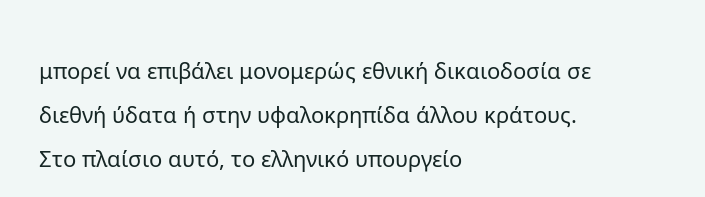μπορεί να επιβάλει μονομερώς εθνική δικαιοδοσία σε διεθνή ύδατα ή στην υφαλοκρηπίδα άλλου κράτους. Στο πλαίσιο αυτό, το ελληνικό υπουργείο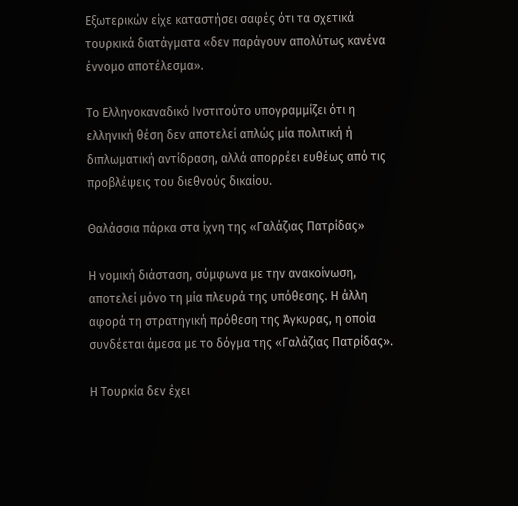Εξωτερικών είχε καταστήσει σαφές ότι τα σχετικά τουρκικά διατάγματα «δεν παράγουν απολύτως κανένα έννομο αποτέλεσμα».

Το Ελληνοκαναδικό Ινστιτούτο υπογραμμίζει ότι η ελληνική θέση δεν αποτελεί απλώς μία πολιτική ή διπλωματική αντίδραση, αλλά απορρέει ευθέως από τις προβλέψεις του διεθνούς δικαίου.

Θαλάσσια πάρκα στα ίχνη της «Γαλάζιας Πατρίδας»

Η νομική διάσταση, σύμφωνα με την ανακοίνωση, αποτελεί μόνο τη μία πλευρά της υπόθεσης. Η άλλη αφορά τη στρατηγική πρόθεση της Άγκυρας, η οποία συνδέεται άμεσα με το δόγμα της «Γαλάζιας Πατρίδας».

Η Τουρκία δεν έχει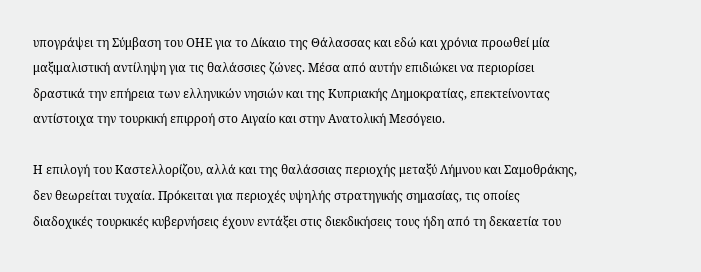υπογράψει τη Σύμβαση του ΟΗΕ για το Δίκαιο της Θάλασσας και εδώ και χρόνια προωθεί μία μαξιμαλιστική αντίληψη για τις θαλάσσιες ζώνες. Μέσα από αυτήν επιδιώκει να περιορίσει δραστικά την επήρεια των ελληνικών νησιών και της Κυπριακής Δημοκρατίας, επεκτείνοντας αντίστοιχα την τουρκική επιρροή στο Αιγαίο και στην Ανατολική Μεσόγειο.

Η επιλογή του Καστελλορίζου, αλλά και της θαλάσσιας περιοχής μεταξύ Λήμνου και Σαμοθράκης, δεν θεωρείται τυχαία. Πρόκειται για περιοχές υψηλής στρατηγικής σημασίας, τις οποίες διαδοχικές τουρκικές κυβερνήσεις έχουν εντάξει στις διεκδικήσεις τους ήδη από τη δεκαετία του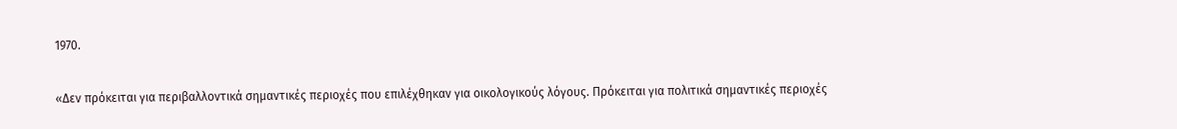1970.

«Δεν πρόκειται για περιβαλλοντικά σημαντικές περιοχές που επιλέχθηκαν για οικολογικούς λόγους. Πρόκειται για πολιτικά σημαντικές περιοχές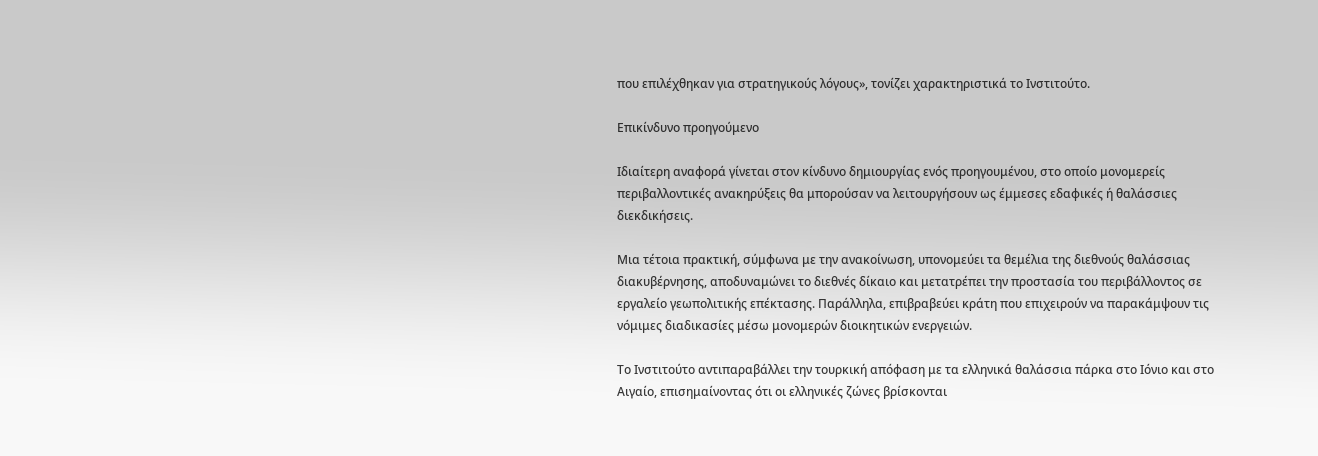που επιλέχθηκαν για στρατηγικούς λόγους», τονίζει χαρακτηριστικά το Ινστιτούτο.

Επικίνδυνο προηγούμενο

Ιδιαίτερη αναφορά γίνεται στον κίνδυνο δημιουργίας ενός προηγουμένου, στο οποίο μονομερείς περιβαλλοντικές ανακηρύξεις θα μπορούσαν να λειτουργήσουν ως έμμεσες εδαφικές ή θαλάσσιες διεκδικήσεις.

Μια τέτοια πρακτική, σύμφωνα με την ανακοίνωση, υπονομεύει τα θεμέλια της διεθνούς θαλάσσιας διακυβέρνησης, αποδυναμώνει το διεθνές δίκαιο και μετατρέπει την προστασία του περιβάλλοντος σε εργαλείο γεωπολιτικής επέκτασης. Παράλληλα, επιβραβεύει κράτη που επιχειρούν να παρακάμψουν τις νόμιμες διαδικασίες μέσω μονομερών διοικητικών ενεργειών.

Το Ινστιτούτο αντιπαραβάλλει την τουρκική απόφαση με τα ελληνικά θαλάσσια πάρκα στο Ιόνιο και στο Αιγαίο, επισημαίνοντας ότι οι ελληνικές ζώνες βρίσκονται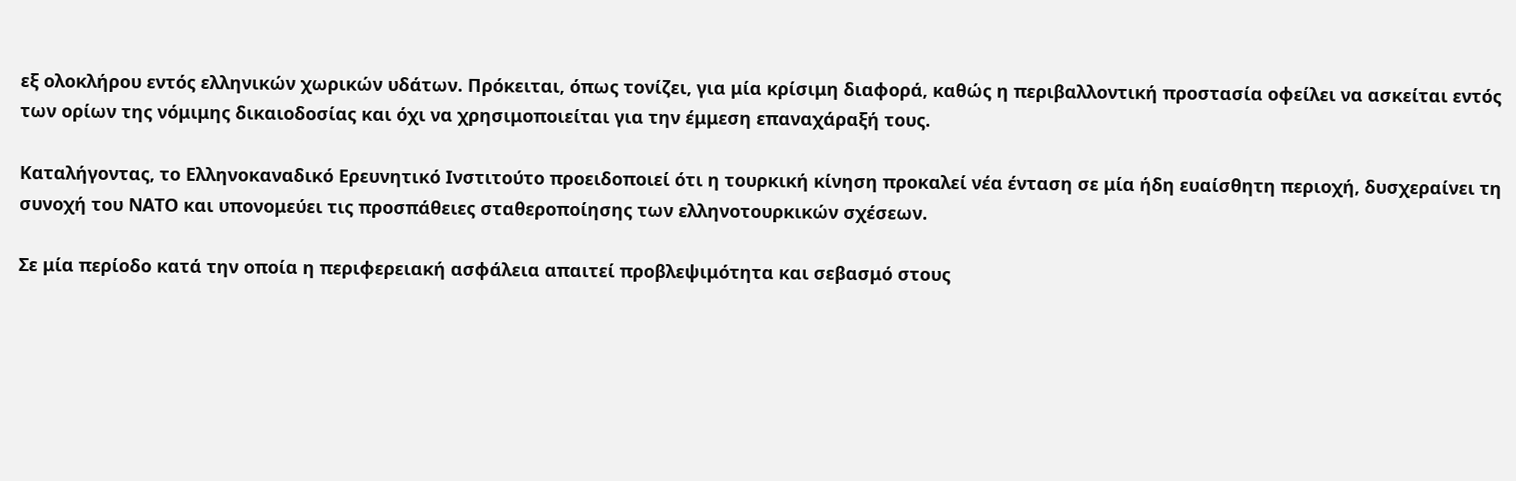εξ ολοκλήρου εντός ελληνικών χωρικών υδάτων. Πρόκειται, όπως τονίζει, για μία κρίσιμη διαφορά, καθώς η περιβαλλοντική προστασία οφείλει να ασκείται εντός των ορίων της νόμιμης δικαιοδοσίας και όχι να χρησιμοποιείται για την έμμεση επαναχάραξή τους.

Καταλήγοντας, το Ελληνοκαναδικό Ερευνητικό Ινστιτούτο προειδοποιεί ότι η τουρκική κίνηση προκαλεί νέα ένταση σε μία ήδη ευαίσθητη περιοχή, δυσχεραίνει τη συνοχή του ΝΑΤΟ και υπονομεύει τις προσπάθειες σταθεροποίησης των ελληνοτουρκικών σχέσεων.

Σε μία περίοδο κατά την οποία η περιφερειακή ασφάλεια απαιτεί προβλεψιμότητα και σεβασμό στους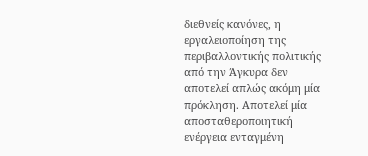διεθνείς κανόνες, η εργαλειοποίηση της περιβαλλοντικής πολιτικής από την Άγκυρα δεν αποτελεί απλώς ακόμη μία πρόκληση. Αποτελεί μία αποσταθεροποιητική ενέργεια ενταγμένη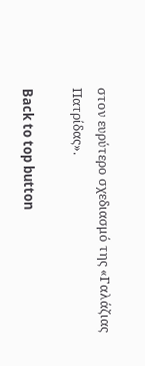στον ευρύτερο σχεδιασμό της «Γαλάζιας Πατρίδας».

Back to top button